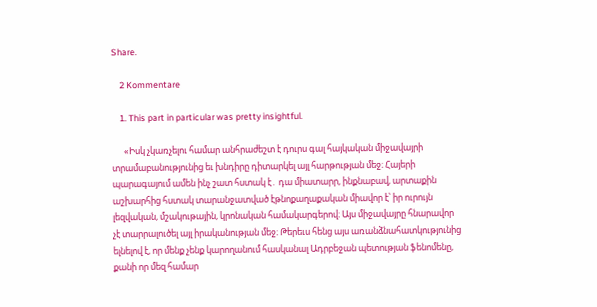Share.

    2 Kommentare

    1. This part in particular was pretty insightful.

      «Իսկ չկառչելու համար անհրաժեշտ է դուրս գալ հայկական միջավայրի տրամաբանությունից եւ խնդիրը դիտարկել այլ հարթության մեջ։ Հայերի պարագայում ամեն ինչ շատ հստակ է․ դա միատարր, ինքնաբավ, արտաքին աշխարհից հստակ տարանջատված էթնոքաղաքական միավոր է՝ իր ուրույն լեզվական, մշակութային, կրոնական համակարգերով։ Այս միջավայրը հնարավոր չէ տարրալուծել այլ իրականության մեջ։ Թերեւս հենց այս առանձնահատկությունից ելնելով է, որ մենք չենք կարողանում հասկանալ Ադրբեջան պետության ֆենոմենը, քանի որ մեզ համար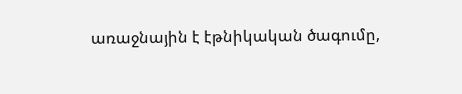առաջնային է էթնիկական ծագումը,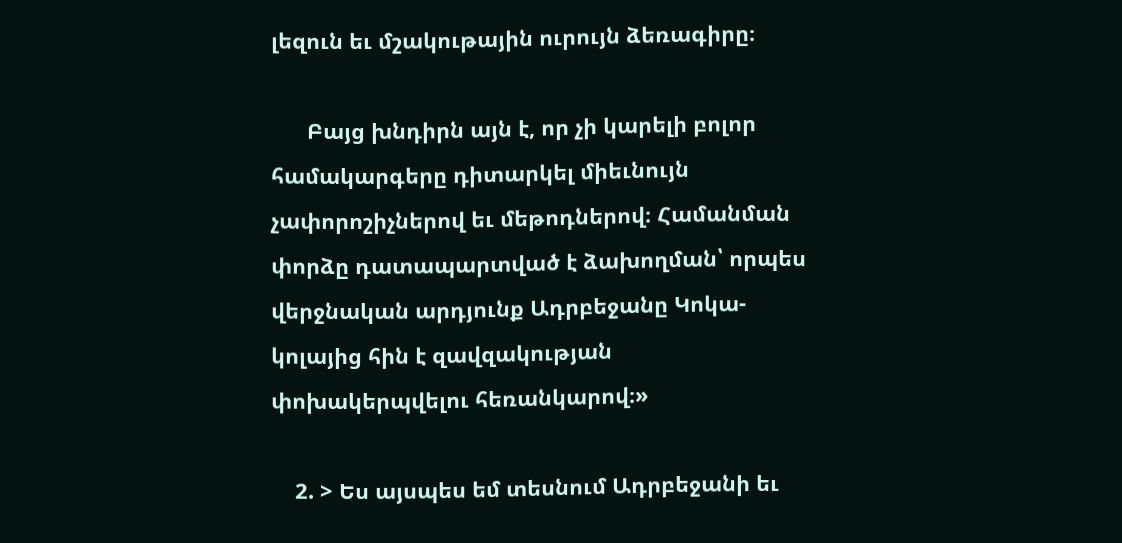լեզուն եւ մշակութային ուրույն ձեռագիրը։

      Բայց խնդիրն այն է, որ չի կարելի բոլոր համակարգերը դիտարկել միեւնույն չափորոշիչներով եւ մեթոդներով։ Համանման փորձը դատապարտված է ձախողման՝ որպես վերջնական արդյունք Ադրբեջանը Կոկա-կոլայից հին է զավզակության փոխակերպվելու հեռանկարով։»

    2. > Ես այսպես եմ տեսնում Ադրբեջանի եւ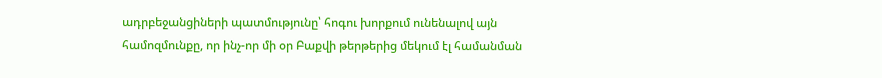ադրբեջանցիների պատմությունը՝ հոգու խորքում ունենալով այն համոզմունքը, որ ինչ-որ մի օր Բաքվի թերթերից մեկում էլ համանման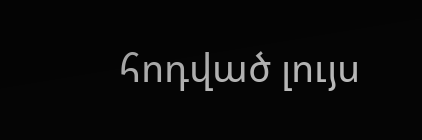հոդված լույս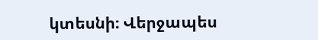կտեսնի։ Վերջապես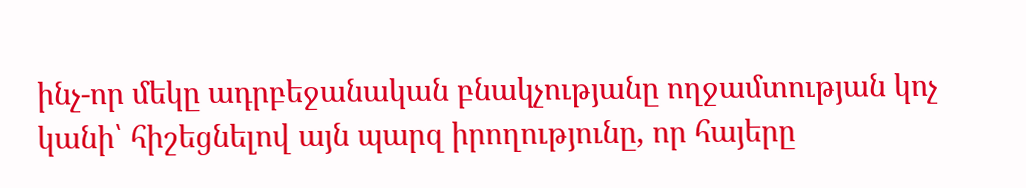ինչ-որ մեկը ադրբեջանական բնակչությանը ողջամտության կոչ կանի՝ հիշեցնելով այն պարզ իրողությունը, որ հայերը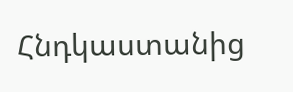Հնդկաստանից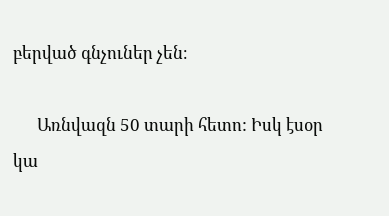բերված գնչուներ չեն։

      Առնվազն 50 տարի հետո: Իսկ էսօր կա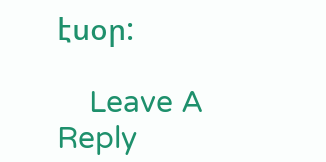էսօր:

    Leave A Reply